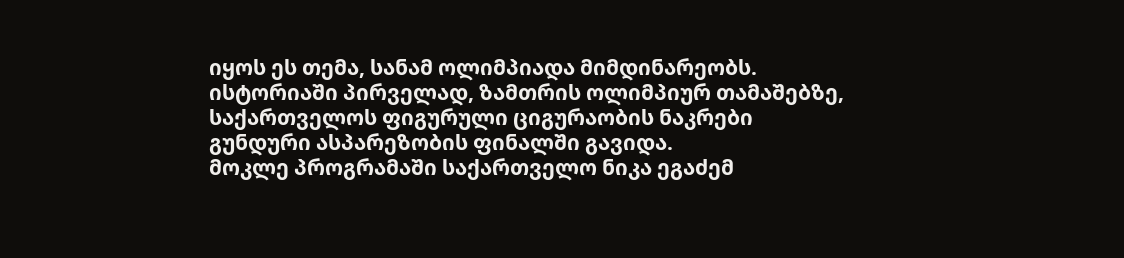იყოს ეს თემა, სანამ ოლიმპიადა მიმდინარეობს.
ისტორიაში პირველად, ზამთრის ოლიმპიურ თამაშებზე, საქართველოს ფიგურული ციგურაობის ნაკრები გუნდური ასპარეზობის ფინალში გავიდა.
მოკლე პროგრამაში საქართველო ნიკა ეგაძემ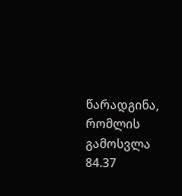წარადგინა, რომლის გამოსვლა 84.37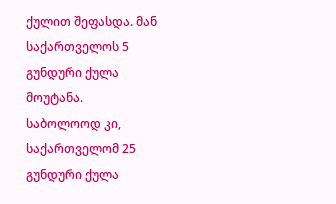ქულით შეფასდა. მან საქართველოს 5 გუნდური ქულა მოუტანა.
საბოლოოდ კი, საქართველომ 25 გუნდური ქულა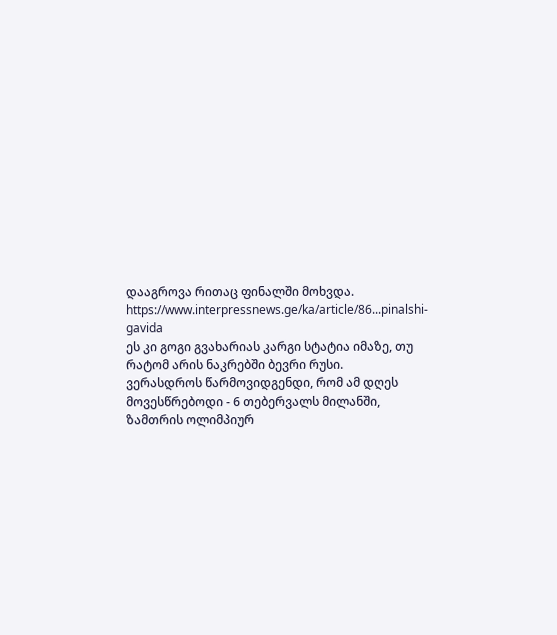დააგროვა რითაც ფინალში მოხვდა.
https://www.interpressnews.ge/ka/article/86...pinalshi-gavida
ეს კი გოგი გვახარიას კარგი სტატია იმაზე, თუ რატომ არის ნაკრებში ბევრი რუსი.
ვერასდროს წარმოვიდგენდი, რომ ამ დღეს მოვესწრებოდი - 6 თებერვალს მილანში, ზამთრის ოლიმპიურ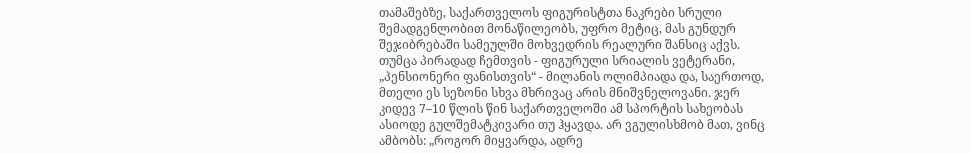თამაშებზე, საქართველოს ფიგურისტთა ნაკრები სრული შემადგენლობით მონაწილეობს, უფრო მეტიც, მას გუნდურ შეჯიბრებაში სამეულში მოხვედრის რეალური შანსიც აქვს.
თუმცა პირადად ჩემთვის - ფიგურული სრიალის ვეტერანი, „პენსიონერი ფანისთვის“ - მილანის ოლიმპიადა და, საერთოდ, მთელი ეს სეზონი სხვა მხრივაც არის მნიშვნელოვანი. ჯერ კიდევ 7–10 წლის წინ საქართველოში ამ სპორტის სახეობას ასიოდე გულშემატკივარი თუ ჰყავდა. არ ვგულისხმობ მათ, ვინც ამბობს: „როგორ მიყვარდა, ადრე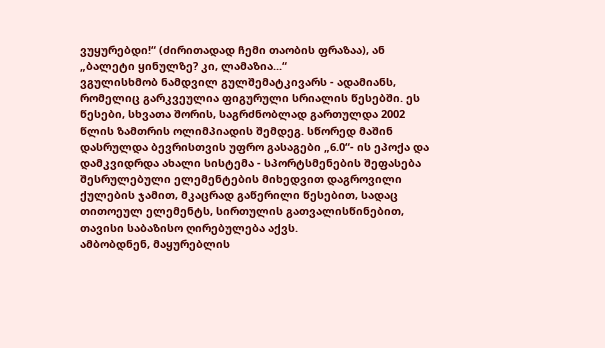ვუყურებდი!“ (ძირითადად ჩემი თაობის ფრაზაა), ან „ბალეტი ყინულზე? კი, ლამაზია...“
ვგულისხმობ ნამდვილ გულშემატკივარს - ადამიანს, რომელიც გარკვეულია ფიგურული სრიალის წესებში. ეს წესები, სხვათა შორის, საგრძნობლად გართულდა 2002 წლის ზამთრის ოლიმპიადის შემდეგ. სწორედ მაშინ დასრულდა ბევრისთვის უფრო გასაგები „6.0“- ის ეპოქა და დამკვიდრდა ახალი სისტემა - სპორტსმენების შეფასება შესრულებული ელემენტების მიხედვით დაგროვილი ქულების ჯამით, მკაცრად გაწერილი წესებით, სადაც თითოეულ ელემენტს, სირთულის გათვალისწინებით, თავისი საბაზისო ღირებულება აქვს.
ამბობდნენ, მაყურებლის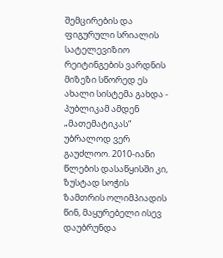შემცირების და ფიგურული სრიალის სატელევიზიო რეიტინგების ვარდნის მიზეზი სწორედ ეს ახალი სისტემა გახდა - პუბლიკამ ამდენ „მათემატიკას“ უბრალოდ ვერ გაუძლოო. 2010-იანი წლების დასაწყისში კი, ზუსტად სოჭის ზამთრის ოლიმპიადის წინ, მაყურებელი ისევ დაუბრუნდა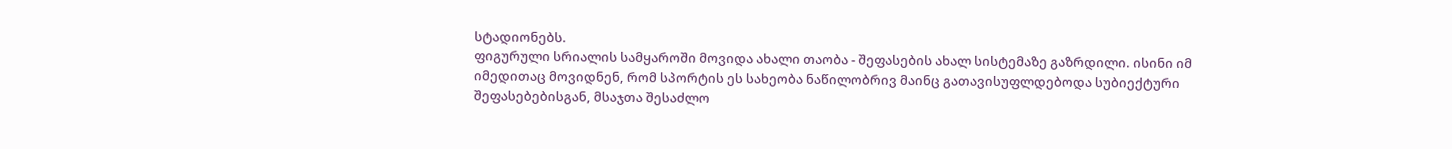სტადიონებს.
ფიგურული სრიალის სამყაროში მოვიდა ახალი თაობა - შეფასების ახალ სისტემაზე გაზრდილი. ისინი იმ იმედითაც მოვიდნენ, რომ სპორტის ეს სახეობა ნაწილობრივ მაინც გათავისუფლდებოდა სუბიექტური შეფასებებისგან, მსაჯთა შესაძლო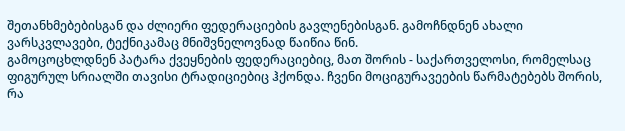შეთანხმებებისგან და ძლიერი ფედერაციების გავლენებისგან. გამოჩნდნენ ახალი ვარსკვლავები, ტექნიკამაც მნიშვნელოვნად წაიწია წინ.
გამოცოცხლდნენ პატარა ქვეყნების ფედერაციებიც, მათ შორის - საქართველოსი, რომელსაც ფიგურულ სრიალში თავისი ტრადიციებიც ჰქონდა. ჩვენი მოციგურავეების წარმატებებს შორის, რა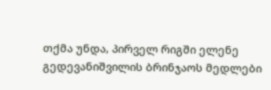თქმა უნდა, პირველ რიგში ელენე გედევანიშვილის ბრინჯაოს მედლები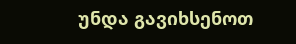უნდა გავიხსენოთ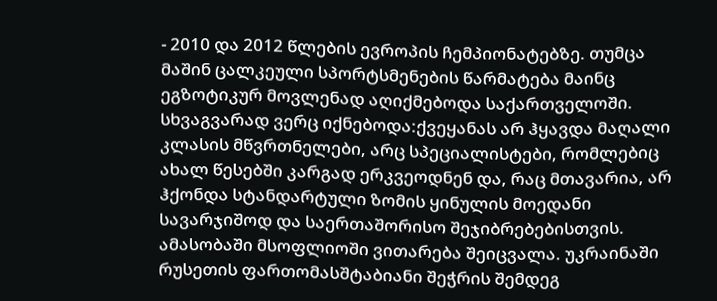- 2010 და 2012 წლების ევროპის ჩემპიონატებზე. თუმცა მაშინ ცალკეული სპორტსმენების წარმატება მაინც ეგზოტიკურ მოვლენად აღიქმებოდა საქართველოში.
სხვაგვარად ვერც იქნებოდა:ქვეყანას არ ჰყავდა მაღალი კლასის მწვრთნელები, არც სპეციალისტები, რომლებიც ახალ წესებში კარგად ერკვეოდნენ და, რაც მთავარია, არ ჰქონდა სტანდარტული ზომის ყინულის მოედანი სავარჯიშოდ და საერთაშორისო შეჯიბრებებისთვის.
ამასობაში მსოფლიოში ვითარება შეიცვალა. უკრაინაში რუსეთის ფართომასშტაბიანი შეჭრის შემდეგ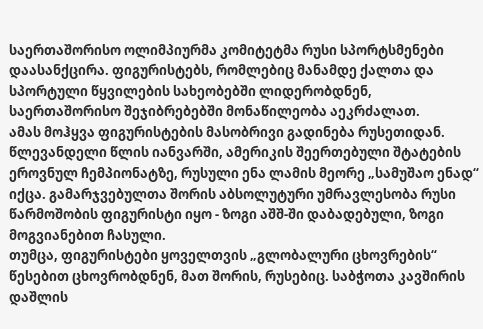საერთაშორისო ოლიმპიურმა კომიტეტმა რუსი სპორტსმენები დაასანქცირა. ფიგურისტებს, რომლებიც მანამდე ქალთა და სპორტული წყვილების სახეობებში ლიდერობდნენ, საერთაშორისო შეჯიბრებებში მონაწილეობა აეკრძალათ.
ამას მოჰყვა ფიგურისტების მასობრივი გადინება რუსეთიდან. წლევანდელი წლის იანვარში, ამერიკის შეერთებული შტატების ეროვნულ ჩემპიონატზე, რუსული ენა ლამის მეორე „სამუშაო ენად“ იქცა. გამარჯვებულთა შორის აბსოლუტური უმრავლესობა რუსი წარმოშობის ფიგურისტი იყო - ზოგი აშშ-ში დაბადებული, ზოგი მოგვიანებით ჩასული.
თუმცა, ფიგურისტები ყოველთვის „გლობალური ცხოვრების“ წესებით ცხოვრობდნენ, მათ შორის, რუსებიც. საბჭოთა კავშირის დაშლის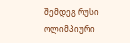შემდეგ რუსი ოლიმპიური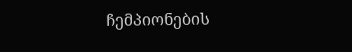ჩემპიონების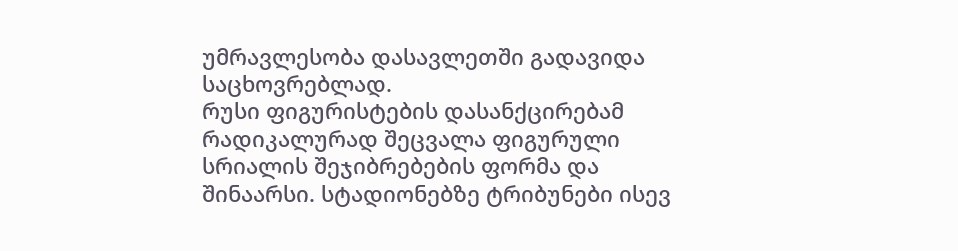უმრავლესობა დასავლეთში გადავიდა საცხოვრებლად.
რუსი ფიგურისტების დასანქცირებამ რადიკალურად შეცვალა ფიგურული სრიალის შეჯიბრებების ფორმა და შინაარსი. სტადიონებზე ტრიბუნები ისევ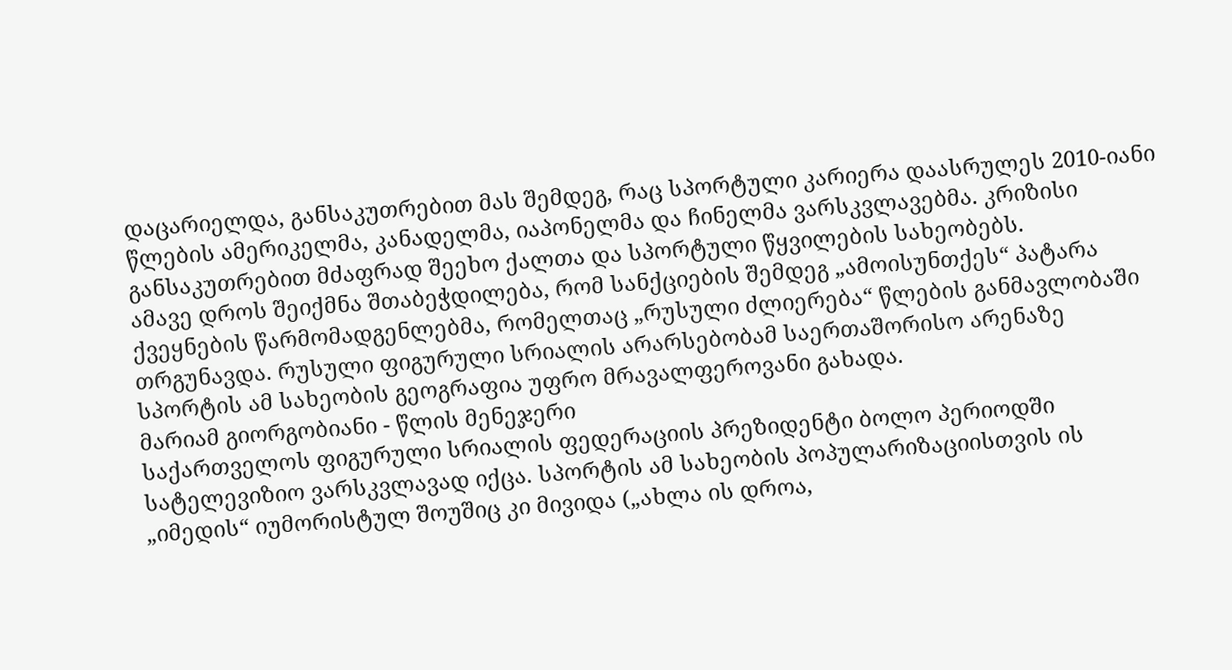დაცარიელდა, განსაკუთრებით მას შემდეგ, რაც სპორტული კარიერა დაასრულეს 2010-იანი წლების ამერიკელმა, კანადელმა, იაპონელმა და ჩინელმა ვარსკვლავებმა. კრიზისი განსაკუთრებით მძაფრად შეეხო ქალთა და სპორტული წყვილების სახეობებს.
ამავე დროს შეიქმნა შთაბეჭდილება, რომ სანქციების შემდეგ „ამოისუნთქეს“ პატარა ქვეყნების წარმომადგენლებმა, რომელთაც „რუსული ძლიერება“ წლების განმავლობაში თრგუნავდა. რუსული ფიგურული სრიალის არარსებობამ საერთაშორისო არენაზე სპორტის ამ სახეობის გეოგრაფია უფრო მრავალფეროვანი გახადა.
მარიამ გიორგობიანი - წლის მენეჯერი
საქართველოს ფიგურული სრიალის ფედერაციის პრეზიდენტი ბოლო პერიოდში სატელევიზიო ვარსკვლავად იქცა. სპორტის ამ სახეობის პოპულარიზაციისთვის ის „იმედის“ იუმორისტულ შოუშიც კი მივიდა („ახლა ის დროა,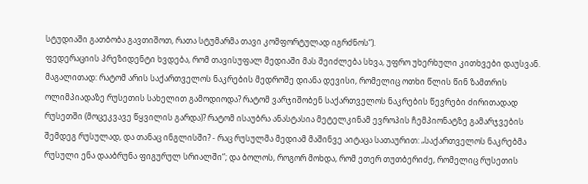სტუდიაში გათბობა გავთიშოთ, რათა სტუმარმა თავი კომფორტულად იგრძნოს“).
ფედერაციის პრეზიდენტი ხვდება, რომ თავისუფალ მედიაში მას შეიძლება სხვა, უფრო უხერხული კითხვები დაუსვან. მაგალითად: რატომ არის საქართველოს ნაკრების მედროშე დიანა დევისი, რომელიც ოთხი წლის წინ ზამთრის ოლიმპიადაზე რუსეთის სახელით გამოდიოდა? რატომ ვარჯიშობენ საქართველოს ნაკრების წევრები ძირითადად რუსეთში (მოცეკვავე წყვილის გარდა)? რატომ ისაუბრა ანასტასია მეტელკინამ ევროპის ჩემპიონატზე გამარჯვების შემდეგ რუსულად, და თანაც ინგლისში? - რაც რუსულმა მედიამ მაშინვე აიტაცა სათაურით: „საქართველოს ნაკრებმა რუსული ენა დააბრუნა ფიგურულ სრიალში“; და ბოლოს, როგორ მოხდა, რომ ეთერ თუთბერიძე, რომელიც რუსეთის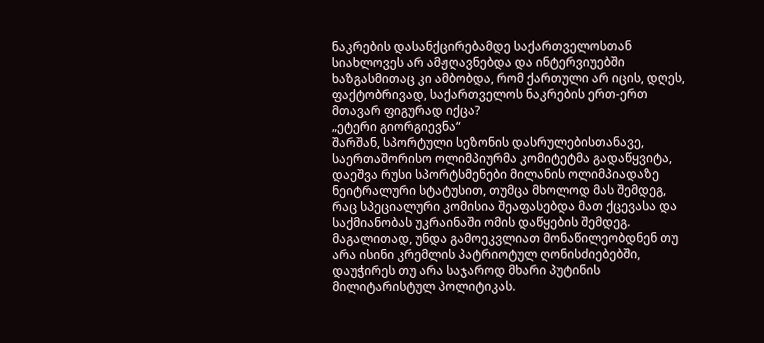ნაკრების დასანქცირებამდე საქართველოსთან სიახლოვეს არ ამჟღავნებდა და ინტერვიუებში ხაზგასმითაც კი ამბობდა, რომ ქართული არ იცის, დღეს, ფაქტობრივად, საქართველოს ნაკრების ერთ-ერთ მთავარ ფიგურად იქცა?
„ეტერი გიორგიევნა“
შარშან, სპორტული სეზონის დასრულებისთანავე, საერთაშორისო ოლიმპიურმა კომიტეტმა გადაწყვიტა, დაეშვა რუსი სპორტსმენები მილანის ოლიმპიადაზე ნეიტრალური სტატუსით, თუმცა მხოლოდ მას შემდეგ, რაც სპეციალური კომისია შეაფასებდა მათ ქცევასა და საქმიანობას უკრაინაში ომის დაწყების შემდეგ. მაგალითად, უნდა გამოეკვლიათ მონაწილეობდნენ თუ არა ისინი კრემლის პატრიოტულ ღონისძიებებში, დაუჭირეს თუ არა საჯაროდ მხარი პუტინის მილიტარისტულ პოლიტიკას.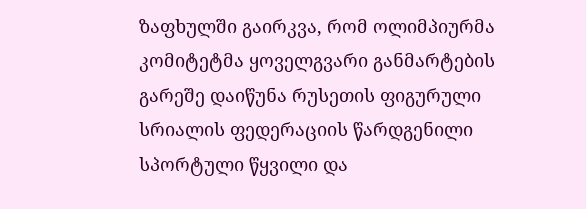ზაფხულში გაირკვა, რომ ოლიმპიურმა კომიტეტმა ყოველგვარი განმარტების გარეშე დაიწუნა რუსეთის ფიგურული სრიალის ფედერაციის წარდგენილი სპორტული წყვილი და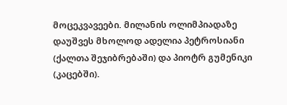მოცეკვავეები. მილანის ოლიმპიადაზე დაუშვეს მხოლოდ ადელია პეტროსიანი (ქალთა შეჯიბრებაში) და პიოტრ გუმენიკი (კაცებში).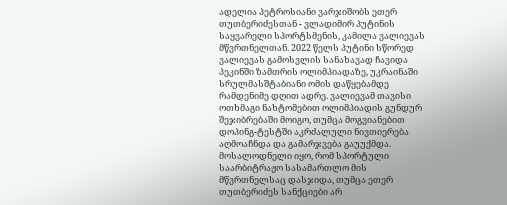ადელია პეტროსიანი ვარჯიშობს ეთერ თუთბერიძესთან - ვლადიმირ პუტინის საყვარელი სპორტსმენის, კამილა ვალიევას მწვრთნელთან. 2022 წელს პუტინი სწორედ ვალიევას გამოსვლის სანახავად ჩავიდა პეკინში ზამთრის ოლიმპიადაზე, უკრაინაში სრულმასშტაბიანი ომის დაწყებამდე რამდენიმე დღით ადრე. ვალიევამ თავისი ოთხმაგი ნახტომებით ოლიმპიადის გუნდურ შეჯიბრებაში მოიგო, თუმცა მოგვიანებით დოპინგ-ტესტში აკრძალული ნივთიერება აღმოაჩნდა და გამარჯვება გაუუქმდა.
მოსალოდნელი იყო, რომ სპორტული საარბიტრაჟო სასამართლო მის მწვრთნელსაც დასჯიდა, თუმცა ეთერ თუთბერიძეს სანქციები არ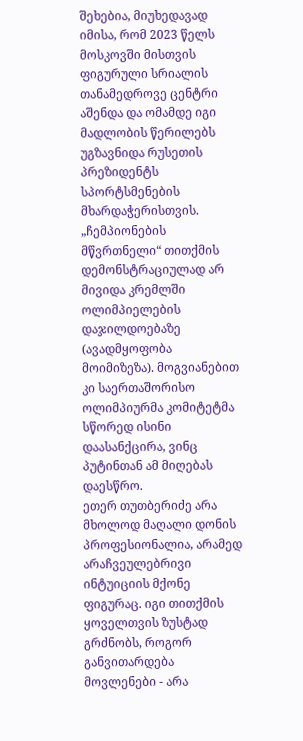შეხებია, მიუხედავად იმისა, რომ 2023 წელს მოსკოვში მისთვის ფიგურული სრიალის თანამედროვე ცენტრი აშენდა და ომამდე იგი მადლობის წერილებს უგზავნიდა რუსეთის პრეზიდენტს სპორტსმენების მხარდაჭერისთვის. „ჩემპიონების მწვრთნელი“ თითქმის დემონსტრაციულად არ მივიდა კრემლში ოლიმპიელების დაჯილდოებაზე (ავადმყოფობა მოიმიზეზა). მოგვიანებით კი საერთაშორისო ოლიმპიურმა კომიტეტმა სწორედ ისინი დაასანქცირა, ვინც პუტინთან ამ მიღებას დაესწრო.
ეთერ თუთბერიძე არა მხოლოდ მაღალი დონის პროფესიონალია, არამედ არაჩვეულებრივი ინტუიციის მქონე ფიგურაც. იგი თითქმის ყოველთვის ზუსტად გრძნობს, როგორ განვითარდება მოვლენები - არა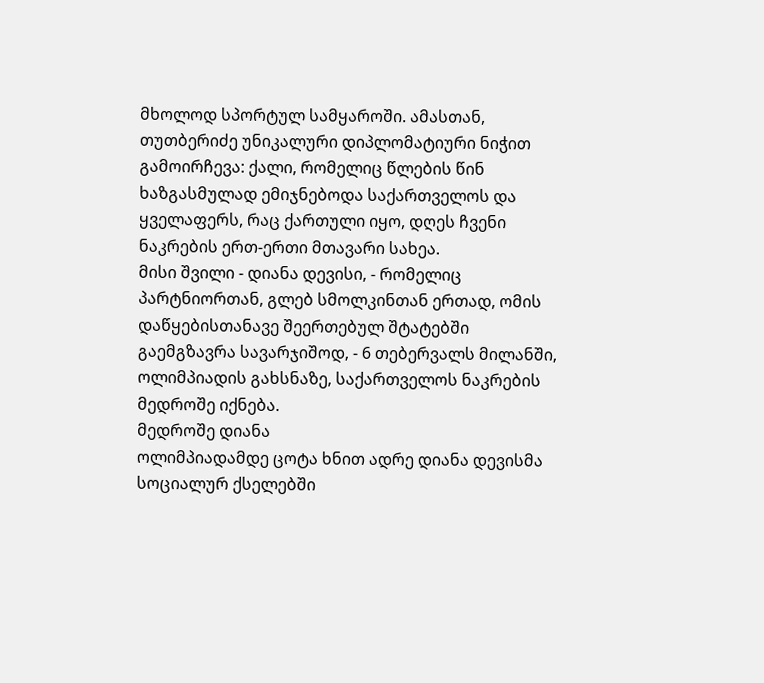მხოლოდ სპორტულ სამყაროში. ამასთან, თუთბერიძე უნიკალური დიპლომატიური ნიჭით გამოირჩევა: ქალი, რომელიც წლების წინ ხაზგასმულად ემიჯნებოდა საქართველოს და ყველაფერს, რაც ქართული იყო, დღეს ჩვენი ნაკრების ერთ-ერთი მთავარი სახეა.
მისი შვილი - დიანა დევისი, - რომელიც პარტნიორთან, გლებ სმოლკინთან ერთად, ომის დაწყებისთანავე შეერთებულ შტატებში გაემგზავრა სავარჯიშოდ, - 6 თებერვალს მილანში, ოლიმპიადის გახსნაზე, საქართველოს ნაკრების მედროშე იქნება.
მედროშე დიანა
ოლიმპიადამდე ცოტა ხნით ადრე დიანა დევისმა სოციალურ ქსელებში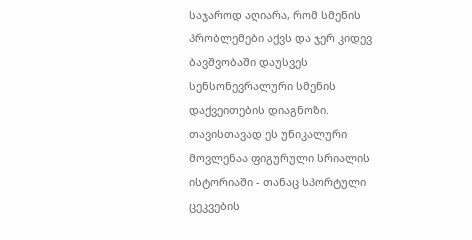საჯაროდ აღიარა, რომ სმენის პრობლემები აქვს და ჯერ კიდევ ბავშვობაში დაუსვეს სენსონევრალური სმენის დაქვეითების დიაგნოზი. თავისთავად ეს უნიკალური მოვლენაა ფიგურული სრიალის ისტორიაში - თანაც სპორტული ცეკვების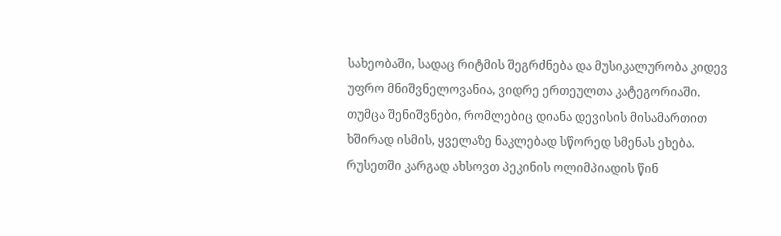სახეობაში, სადაც რიტმის შეგრძნება და მუსიკალურობა კიდევ უფრო მნიშვნელოვანია, ვიდრე ერთეულთა კატეგორიაში.
თუმცა შენიშვნები, რომლებიც დიანა დევისის მისამართით ხშირად ისმის, ყველაზე ნაკლებად სწორედ სმენას ეხება.
რუსეთში კარგად ახსოვთ პეკინის ოლიმპიადის წინ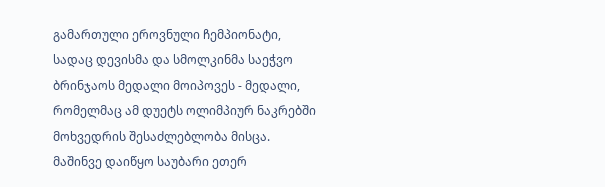გამართული ეროვნული ჩემპიონატი, სადაც დევისმა და სმოლკინმა საეჭვო ბრინჯაოს მედალი მოიპოვეს - მედალი, რომელმაც ამ დუეტს ოლიმპიურ ნაკრებში მოხვედრის შესაძლებლობა მისცა. მაშინვე დაიწყო საუბარი ეთერ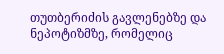თუთბერიძის გავლენებზე და ნეპოტიზმზე, რომელიც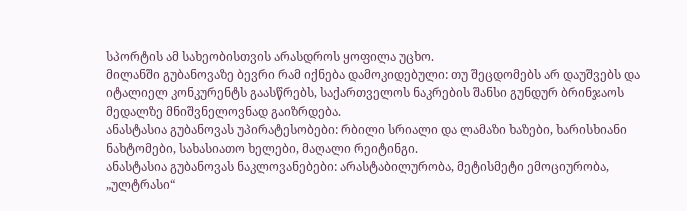სპორტის ამ სახეობისთვის არასდროს ყოფილა უცხო.
მილანში გუბანოვაზე ბევრი რამ იქნება დამოკიდებული: თუ შეცდომებს არ დაუშვებს და იტალიელ კონკურენტს გაასწრებს, საქართველოს ნაკრების შანსი გუნდურ ბრინჯაოს მედალზე მნიშვნელოვნად გაიზრდება.
ანასტასია გუბანოვას უპირატესობები: რბილი სრიალი და ლამაზი ხაზები, ხარისხიანი ნახტომები, სახასიათო ხელები, მაღალი რეიტინგი.
ანასტასია გუბანოვას ნაკლოვანებები: არასტაბილურობა, მეტისმეტი ემოციურობა, „ულტრასი“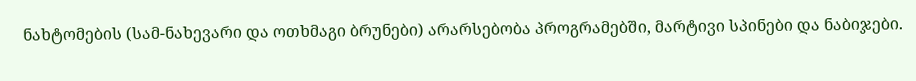ნახტომების (სამ-ნახევარი და ოთხმაგი ბრუნები) არარსებობა პროგრამებში, მარტივი სპინები და ნაბიჯები.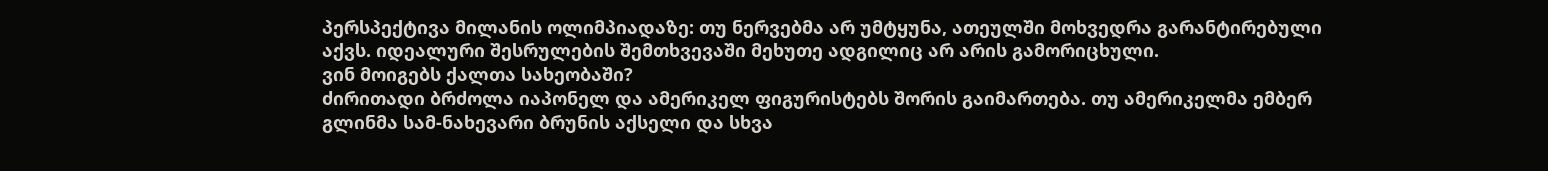პერსპექტივა მილანის ოლიმპიადაზე: თუ ნერვებმა არ უმტყუნა, ათეულში მოხვედრა გარანტირებული აქვს. იდეალური შესრულების შემთხვევაში მეხუთე ადგილიც არ არის გამორიცხული.
ვინ მოიგებს ქალთა სახეობაში?
ძირითადი ბრძოლა იაპონელ და ამერიკელ ფიგურისტებს შორის გაიმართება. თუ ამერიკელმა ემბერ გლინმა სამ-ნახევარი ბრუნის აქსელი და სხვა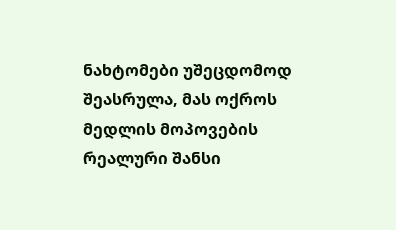ნახტომები უშეცდომოდ შეასრულა, მას ოქროს მედლის მოპოვების რეალური შანსი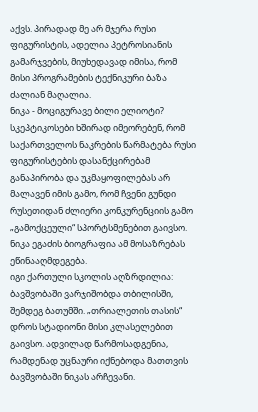აქვს. პირადად მე არ მჯერა რუსი ფიგურისტის, ადელია პეტროსიანის გამარჯვების, მიუხედავად იმისა, რომ მისი პროგრამების ტექნიკური ბაზა ძალიან მაღალია.
ნიკა - მოციგურავე ბილი ელიოტი?
სკეპტიკოსები ხშირად იმეორებენ, რომ საქართველოს ნაკრების წარმატება რუსი ფიგურისტების დასანქცირებამ განაპირობა და უკმაყოფილებას არ მალავენ იმის გამო, რომ ჩვენი გუნდი რუსეთიდან ძლიერი კონკურენციის გამო „გამოქცეული“ სპორტსმენებით გაივსო. ნიკა ეგაძის ბიოგრაფია ამ მოსაზრებას ეწინააღმდეგება.
იგი ქართული სკოლის აღზრდილია: ბავშვობაში ვარჯიშობდა თბილისში, შემდეგ ბათუმში. „თრიალეთის თასის“ დროს სტადიონი მისი კლასელებით გაივსო. ადვილად წარმოსადგენია, რამდენად უცნაური იქნებოდა მათთვის ბავშვობაში ნიკას არჩევანი.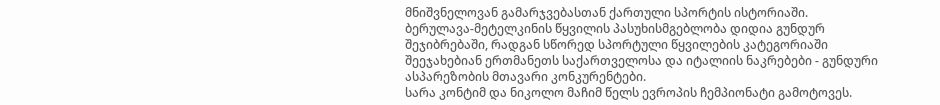მნიშვნელოვან გამარჯვებასთან ქართული სპორტის ისტორიაში.
ბერულავა-მეტელკინის წყვილის პასუხისმგებლობა დიდია გუნდურ შეჯიბრებაში, რადგან სწორედ სპორტული წყვილების კატეგორიაში შეეჯახებიან ერთმანეთს საქართველოსა და იტალიის ნაკრებები - გუნდური ასპარეზობის მთავარი კონკურენტები.
სარა კონტიმ და ნიკოლო მაჩიმ წელს ევროპის ჩემპიონატი გამოტოვეს.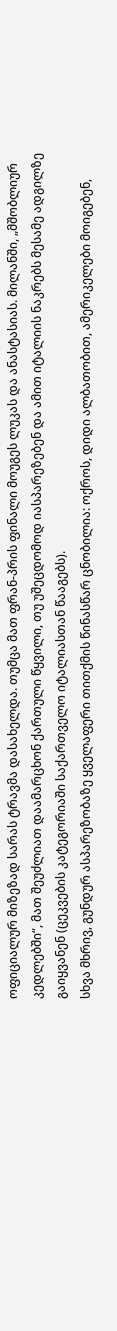ოფიციალურ მიზეზად სარას ტრავმა დასახელდა. თუმცა მათ ფრან-პრის ფინალი მოუგეს ლუკას და ანასტასიას. მილანში, „მშობლიურ კედლებში“, მათ შეუძლიათ დაამარცხონ ქართული წყვილი, თუ უშეცდომოდ იასპარეზებენ და ამით იტალიის ნაკრებს მესამე ადგილზე გაიყვანენ (ცეკვების კატეგორიაში საქართველო იტალიასთან წააგებს).
სხვა მხრივ, გუნდურ ასპარეზობაზე ყველაფერი თითქმის წინასწარ ცნობილია: ოქროს, დიდი ალბათობით, ამერიკელები მოიგებენ,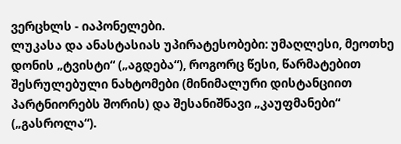ვერცხლს - იაპონელები.
ლუკასა და ანასტასიას უპირატესობები: უმაღლესი, მეოთხე დონის „ტვისტი“ („აგდება“), როგორც წესი, წარმატებით შესრულებული ნახტომები (მინიმალური დისტანციით პარტნიორებს შორის) და შესანიშნავი „კაუფმანები“ („გასროლა“).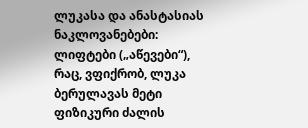ლუკასა და ანასტასიას ნაკლოვანებები: ლიფტები („აწევები“), რაც, ვფიქრობ, ლუკა ბერულავას მეტი ფიზიკური ძალის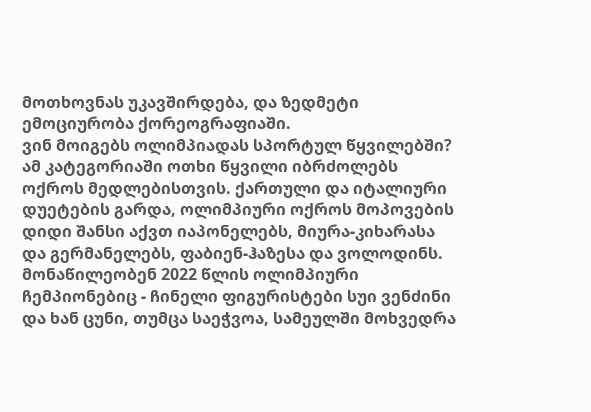მოთხოვნას უკავშირდება, და ზედმეტი ემოციურობა ქორეოგრაფიაში.
ვინ მოიგებს ოლიმპიადას სპორტულ წყვილებში?
ამ კატეგორიაში ოთხი წყვილი იბრძოლებს ოქროს მედლებისთვის. ქართული და იტალიური დუეტების გარდა, ოლიმპიური ოქროს მოპოვების დიდი შანსი აქვთ იაპონელებს, მიურა-კიხარასა და გერმანელებს, ფაბიენ-ჰაზესა და ვოლოდინს. მონაწილეობენ 2022 წლის ოლიმპიური ჩემპიონებიც - ჩინელი ფიგურისტები სუი ვენძინი და ხან ცუნი, თუმცა საეჭვოა, სამეულში მოხვედრა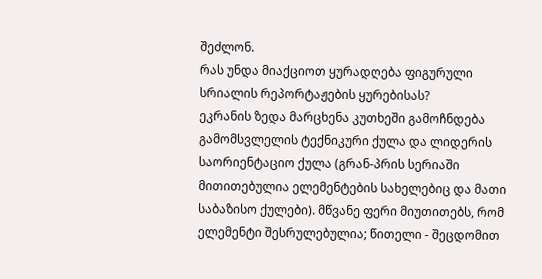შეძლონ.
რას უნდა მიაქციოთ ყურადღება ფიგურული სრიალის რეპორტაჟების ყურებისას?
ეკრანის ზედა მარცხენა კუთხეში გამოჩნდება გამომსვლელის ტექნიკური ქულა და ლიდერის საორიენტაციო ქულა (გრან-პრის სერიაში მითითებულია ელემენტების სახელებიც და მათი საბაზისო ქულები). მწვანე ფერი მიუთითებს, რომ ელემენტი შესრულებულია; წითელი - შეცდომით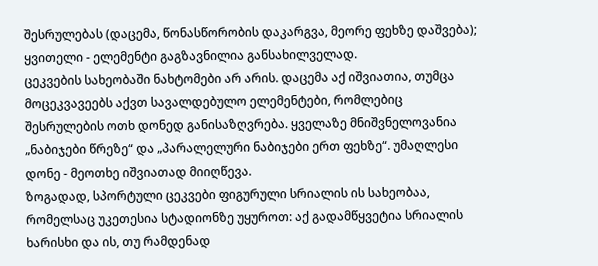შესრულებას (დაცემა, წონასწორობის დაკარგვა, მეორე ფეხზე დაშვება); ყვითელი - ელემენტი გაგზავნილია განსახილველად.
ცეკვების სახეობაში ნახტომები არ არის. დაცემა აქ იშვიათია, თუმცა მოცეკვავეებს აქვთ სავალდებულო ელემენტები, რომლებიც შესრულების ოთხ დონედ განისაზღვრება. ყველაზე მნიშვნელოვანია „ნაბიჯები წრეზე“ და „პარალელური ნაბიჯები ერთ ფეხზე“. უმაღლესი დონე - მეოთხე იშვიათად მიიღწევა.
ზოგადად, სპორტული ცეკვები ფიგურული სრიალის ის სახეობაა, რომელსაც უკეთესია სტადიონზე უყუროთ: აქ გადამწყვეტია სრიალის ხარისხი და ის, თუ რამდენად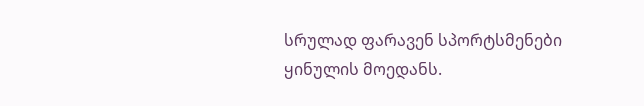სრულად ფარავენ სპორტსმენები ყინულის მოედანს.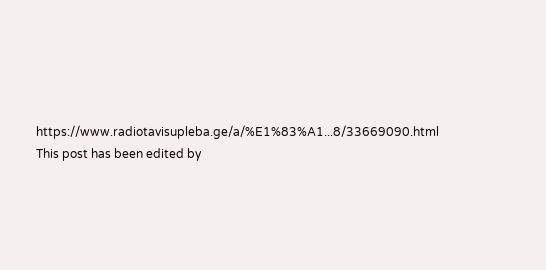https://www.radiotavisupleba.ge/a/%E1%83%A1...8/33669090.html
This post has been edited by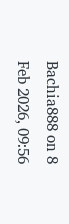Bachia888 on 8 Feb 2026, 09:56